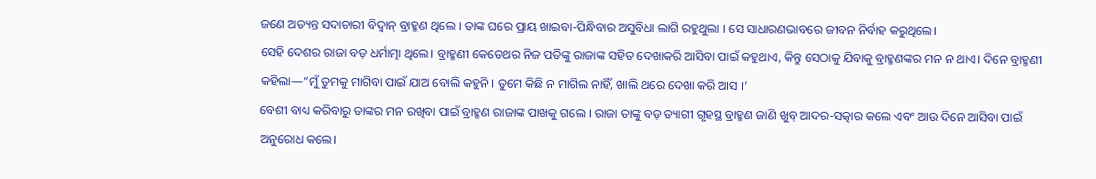ଜଣେ ଅତ୍ୟନ୍ତ ସଦାଚାରୀ ବିଦ୍ଵାନ୍ ବ୍ରାହ୍ମଣ ଥିଲେ । ତାଙ୍କ ଘରେ ପ୍ରାୟ ଖାଇବା-ପିନ୍ଧିବାର ଅସୁବିଧା ଲାଗି ରହୁଥୁଲା । ସେ ସାଧାରଣଭାବରେ ଜୀବନ ନିର୍ବାହ କରୁଥିଲେ।
ସେହି ଦେଶର ରାଜା ବଡ଼ ଧର୍ମାତ୍ମା ଥିଲେ। ବ୍ରାହ୍ମଣୀ କେତେଥର ନିଜ ପତିଙ୍କୁ ରାଜାଙ୍କ ସହିତ ଦେଖାକରି ଆସିବା ପାଇଁ କହୁଥାଏ, କିନ୍ତୁ ସେଠାକୁ ଯିବାକୁ ବ୍ରାହ୍ମଣଙ୍କର ମନ ନ ଥାଏ। ଦିନେ ବ୍ରାହ୍ମଣୀ କହିଲା—“ମୁଁ ତୁମକୁ ମାଗିବା ପାଇଁ ଯାଅ ବୋଲି କହୁନି । ତୁମେ କିଛି ନ ମାଗିଲ ନାହିଁ, ଖାଲି ଥରେ ଦେଖା କରି ଆସ ।’
ବେଶୀ ବାଧ୍ୟ କରିବାରୁ ତାଙ୍କର ମନ ରଖିବା ପାଇଁ ବ୍ରାହ୍ମଣ ରାଜାଙ୍କ ପାଖକୁ ଗଲେ । ରାଜା ତାଙ୍କୁ ବଡ଼ ତ୍ୟାଗୀ ଗୃହସ୍ଥ ବ୍ରାହ୍ମଣ ଜାଣି ଖୁବ୍ ଆଦର-ସତ୍କାର କଲେ ଏବଂ ଆଉ ଦିନେ ଆସିବା ପାଇଁ ଅନୁରୋଧ କଲେ।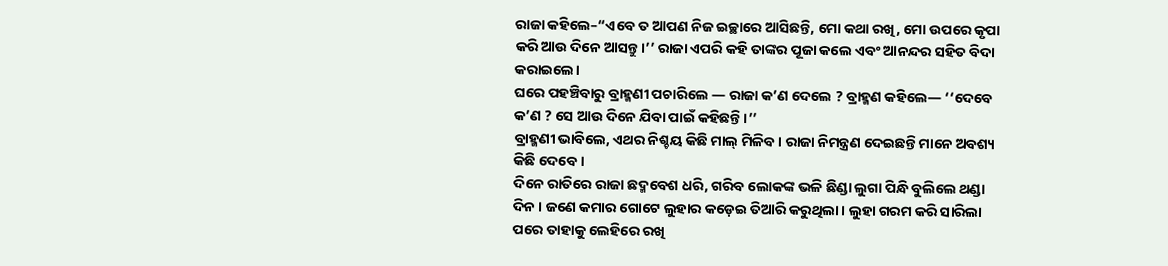ରାଜା କହିଲେ–“ଏବେ ତ ଆପଣ ନିଜ ଇଚ୍ଛାରେ ଆସିଛନ୍ତି, ମୋ କଥା ରଖି, ମୋ ଉପରେ କୃପା କରି ଆଉ ଦିନେ ଆସନ୍ତୁ।’’ ରାଜା ଏପରି କହି ତାଙ୍କର ପୂଜା କଲେ ଏବଂ ଆନନ୍ଦର ସହିତ ବିଦା କରାଇଲେ।
ଘରେ ପହଞ୍ଚିବାରୁ ବ୍ରାହ୍ମଣୀ ପଚାରିଲେ — ରାଜା କ’ଣ ଦେଲେ ? ବ୍ରାହ୍ମଣ କହିଲେ— ‘‘ଦେବେ କ’ଣ ? ସେ ଆଉ ଦିନେ ଯିବା ପାଇଁ କହିଛନ୍ତି ।’’
ବ୍ରାହ୍ମଣୀ ଭାବିଲେ, ଏଥର ନିଶ୍ଚୟ କିଛି ମାଲ୍ ମିଳିବ । ରାଜା ନିମନ୍ତ୍ରଣ ଦେଇଛନ୍ତି ମାନେ ଅବଶ୍ୟ କିଛି ଦେବେ ।
ଦିନେ ରାତିରେ ରାଜା ଛଦ୍ମବେଶ ଧରି, ଗରିବ ଲୋକଙ୍କ ଭଳି ଛିଣ୍ଡା ଲୁଗା ପିନ୍ଧି ବୁଲିଲେ ଥଣ୍ଡା ଦିନ । ଜଣେ କମାର ଗୋଟେ ଲୁହାର କଡ଼େଇ ତିଆରି କରୁଥିଲା। ଲୁହା ଗରମ କରି ସାରିଲା ପରେ ତାହାକୁ ଲେହିରେ ରଖି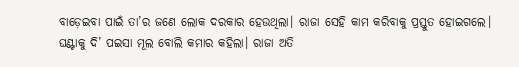ବାଡ଼େଇବା ପାଇଁ ତା’ର ଜଣେ ଲୋକ ଦରକାର ହେଉଥିଲା। ରାଜା ସେହି କାମ କରିବାକୁ ପ୍ରସ୍ତୁତ ହୋଇଗଲେ। ଘଣ୍ଟାକୁ ଦି’ ପଇସା ମୂଲ ବୋଲି କମାର କହିଲା। ରାଜା ଅତି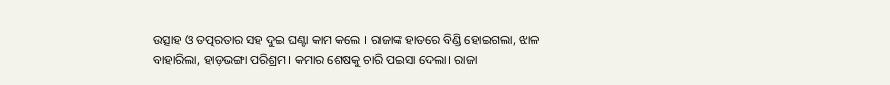ଉତ୍ସାହ ଓ ତତ୍ପରତାର ସହ ଦୁଇ ଘଣ୍ଟା କାମ କଲେ । ରାଜାଙ୍କ ହାତରେ ବିଣ୍ଡି ହୋଇଗଲା, ଝାଳ ବାହାରିଲା, ହାଡ଼ଭଙ୍ଗା ପରିଶ୍ରମ। କମାର ଶେଷକୁ ଚାରି ପଇସା ଦେଲା। ରାଜା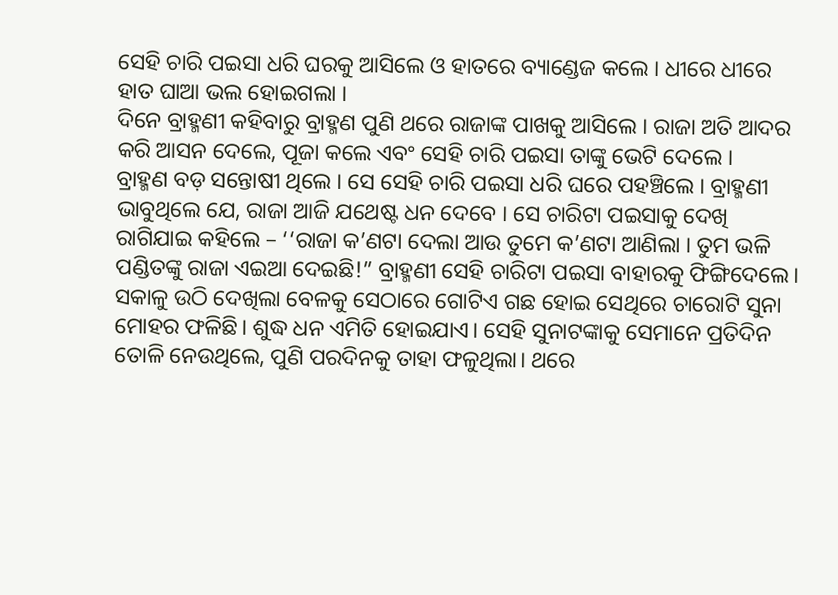ସେହି ଚାରି ପଇସା ଧରି ଘରକୁ ଆସିଲେ ଓ ହାତରେ ବ୍ୟାଣ୍ଡେଜ କଲେ । ଧୀରେ ଧୀରେ ହାତ ଘାଆ ଭଲ ହୋଇଗଲା ।
ଦିନେ ବ୍ରାହ୍ମଣୀ କହିବାରୁ ବ୍ରାହ୍ମଣ ପୁଣି ଥରେ ରାଜାଙ୍କ ପାଖକୁ ଆସିଲେ । ରାଜା ଅତି ଆଦର କରି ଆସନ ଦେଲେ, ପୂଜା କଲେ ଏବଂ ସେହି ଚାରି ପଇସା ତାଙ୍କୁ ଭେଟି ଦେଲେ ।
ବ୍ରାହ୍ମଣ ବଡ଼ ସନ୍ତୋଷୀ ଥିଲେ । ସେ ସେହି ଚାରି ପଇସା ଧରି ଘରେ ପହଞ୍ଚିଲେ । ବ୍ରାହ୍ମଣୀ ଭାବୁଥିଲେ ଯେ, ରାଜା ଆଜି ଯଥେଷ୍ଟ ଧନ ଦେବେ । ସେ ଚାରିଟା ପଇସାକୁ ଦେଖି ରାଗିଯାଇ କହିଲେ – ‘‘ରାଜା କ’ଣଟା ଦେଲା ଆଉ ତୁମେ କ’ଣଟା ଆଣିଲା । ତୁମ ଭଳି ପଣ୍ଡିତଙ୍କୁ ରାଜା ଏଇଆ ଦେଇଛି!” ବ୍ରାହ୍ମଣୀ ସେହି ଚାରିଟା ପଇସା ବାହାରକୁ ଫିଙ୍ଗିଦେଲେ।
ସକାଳୁ ଉଠି ଦେଖିଲା ବେଳକୁ ସେଠାରେ ଗୋଟିଏ ଗଛ ହୋଇ ସେଥିରେ ଚାରୋଟି ସୁନା ମୋହର ଫଳିଛି। ଶୁଦ୍ଧ ଧନ ଏମିତି ହୋଇଯାଏ। ସେହି ସୁନାଟଙ୍କାକୁ ସେମାନେ ପ୍ରତିଦିନ ତୋଳି ନେଉଥିଲେ, ପୁଣି ପରଦିନକୁ ତାହା ଫଳୁଥିଲା। ଥରେ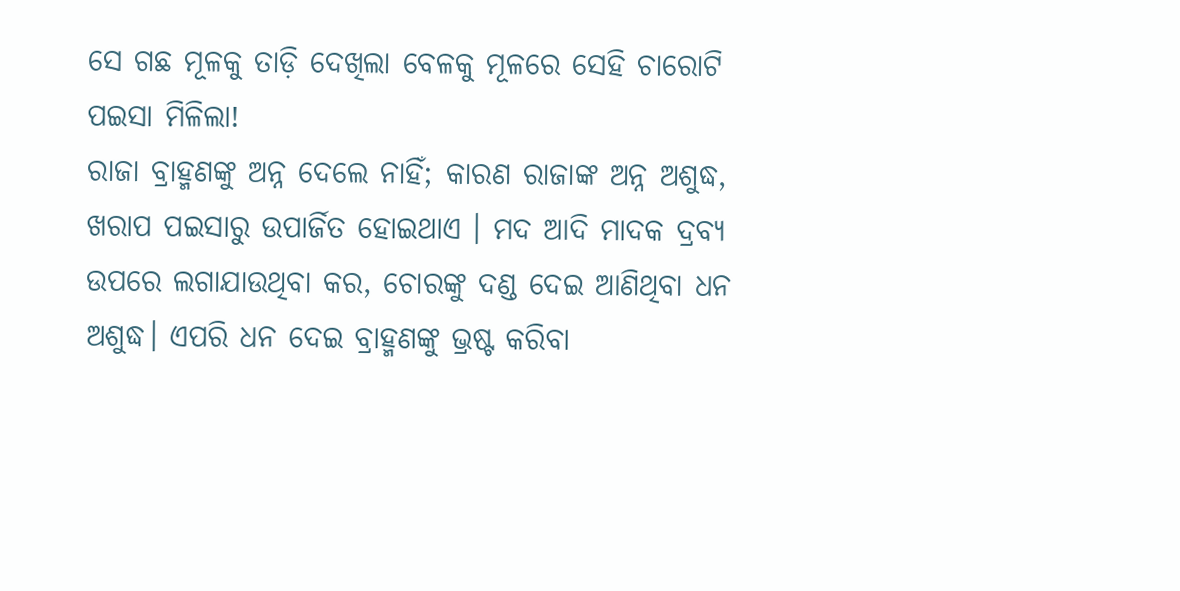ସେ ଗଛ ମୂଳକୁ ତାଡ଼ି ଦେଖିଲା ବେଳକୁ ମୂଳରେ ସେହି ଚାରୋଟି ପଇସା ମିଳିଲା!
ରାଜା ବ୍ରାହ୍ମଣଙ୍କୁ ଅନ୍ନ ଦେଲେ ନାହିଁ; କାରଣ ରାଜାଙ୍କ ଅନ୍ନ ଅଶୁଦ୍ଧ, ଖରାପ ପଇସାରୁ ଉପାର୍ଜିତ ହୋଇଥାଏ । ମଦ ଆଦି ମାଦକ ଦ୍ରବ୍ୟ ଉପରେ ଲଗାଯାଉଥିବା କର, ଚୋରଙ୍କୁ ଦଣ୍ଡ ଦେଇ ଆଣିଥିବା ଧନ ଅଶୁଦ୍ଧ। ଏପରି ଧନ ଦେଇ ବ୍ରାହ୍ମଣଙ୍କୁ ଭ୍ରଷ୍ଟ କରିବା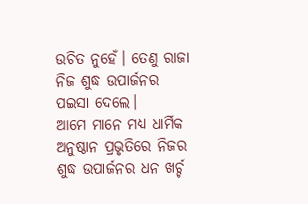ଉଚିତ ନୁହେଁ। ତେଣୁ ରାଜା ନିଜ ଶୁଦ୍ଧ ଉପାର୍ଜନର ପଇସା ଦେଲେ।
ଆମେ ମାନେ ମଧ୍ୟ ଧାର୍ମିକ ଅନୁଷ୍ଠାନ ପ୍ରଭୃତିରେ ନିଜର ଶୁଦ୍ଧ ଉପାର୍ଜନର ଧନ ଖର୍ଚ୍ଚ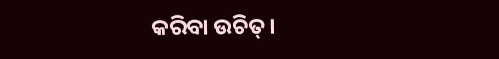କରିବା ଉଚିତ୍।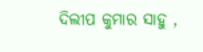ଦିଲୀପ କୁମାର ସାହୁ ,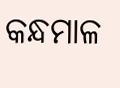କନ୍ଧମାଳ